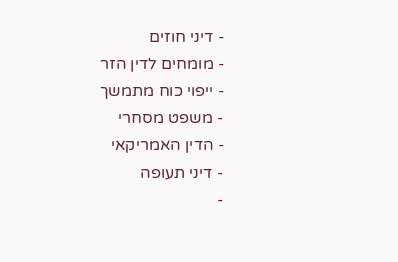- דיני חוזים
- מומחים לדין הזר
- ייפוי כוח מתמשך
- משפט מסחרי
- הדין האמריקאי
- דיני תעופה
-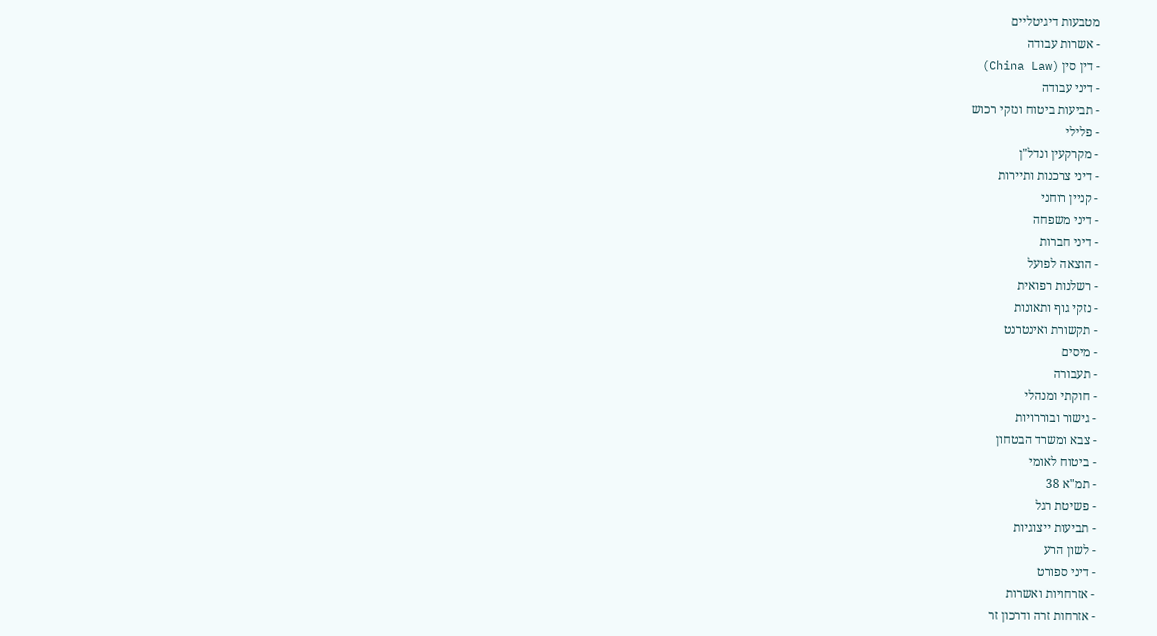מטבעות דיגיטליים
- אשרות עבודה
- דין סין (China Law)
- דיני עבודה
- תביעות ביטוח ונזקי רכוש
- פלילי
- מקרקעין ונדל"ן
- דיני צרכנות ותיירות
- קניין רוחני
- דיני משפחה
- דיני חברות
- הוצאה לפועל
- רשלנות רפואית
- נזקי גוף ותאונות
- תקשורת ואינטרנט
- מיסים
- תעבורה
- חוקתי ומנהלי
- גישור ובוררויות
- צבא ומשרד הבטחון
- ביטוח לאומי
- תמ"א 38
- פשיטת רגל
- תביעות ייצוגיות
- לשון הרע
- דיני ספורט
- אזרחויות ואשרות
- אזרחות זרה ודרכון זר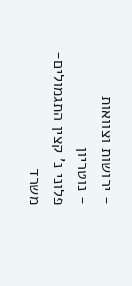- ירושות וצוואות
- נוטריון
פלוני נ' קצין התגמולים-משרד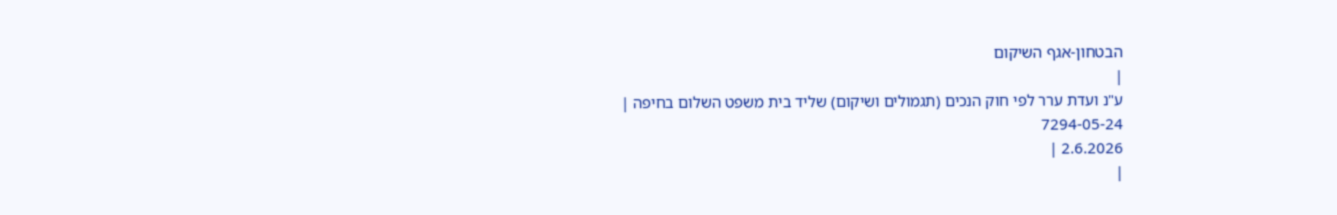הבטחון-אגף השיקום
|
ע"נ ועדת ערר לפי חוק הנכים (תגמולים ושיקום) שליד בית משפט השלום בחיפה |
7294-05-24
2.6.2026 |
|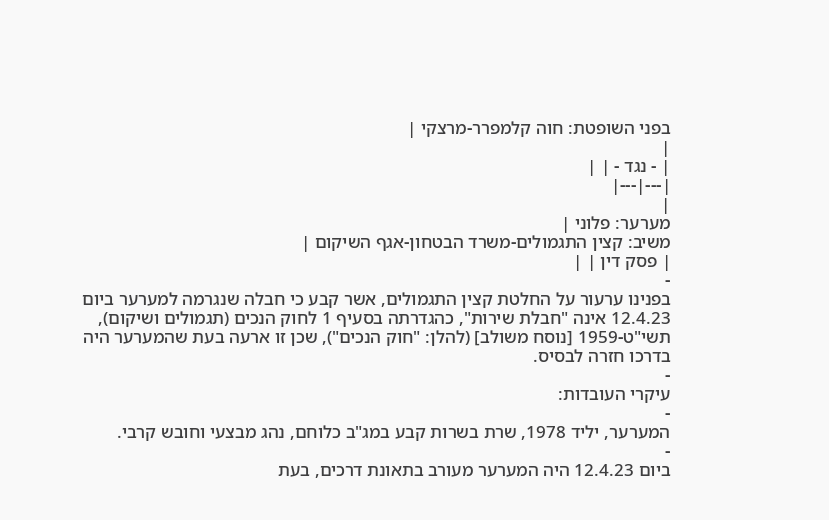בפני השופטת: חוה קלמפרר-מרצקי |
|
| - נגד - | |
|---|---|
|
מערער: פלוני |
משיב: קצין התגמולים-משרד הבטחון-אגף השיקום |
| פסק דין | |
-
בפנינו ערעור על החלטת קצין התגמולים, אשר קבע כי חבלה שנגרמה למערער ביום 12.4.23 אינה "חבלת שירות", כהגדרתה בסעיף 1 לחוק הנכים (תגמולים ושיקום), תשי"ט-1959 [נוסח משולב] (להלן: "חוק הנכים"), שכן זו ארעה בעת שהמערער היה בדרכו חזרה לבסיס.
-
עיקרי העובדות:
-
המערער, יליד 1978, שרת בשרות קבע במג"ב כלוחם, נהג מבצעי וחובש קרבי.
-
ביום 12.4.23 היה המערער מעורב בתאונת דרכים, בעת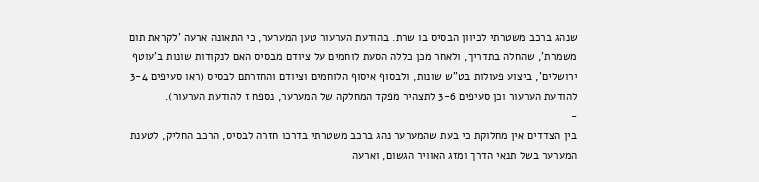שנהג ברכב משטרתי לכיוון הבסיס בו שרת. בהודעת הערעור טען המערער, כי התאונה ארעה 'לקראת תום משמרת', שהחלה בתדריך, ולאחר מכן כללה הסעת לוחמים על ציודם מבסיס האם לנקודות שונות ב'עוטף ירושלים', ביצוע פעולות בט"ש שונות, ולבסוף איסוף הלוחמים וציודם והחזרתם לבסיס (ראו סעיפים 3-4 להודעת הערעור וכן סעיפים 3-6 לתצהיר מפקד המחלקה של המערער, נספח ז להודעת הערעור).
-
בין הצדדים אין מחלוקת כי בעת שהמערער נהג ברכב משטרתי בדרכו חזרה לבסיס, הרכב החליק, לטענת המערער בשל תנאי הדרך ומזג האוויר הגשום, וארעה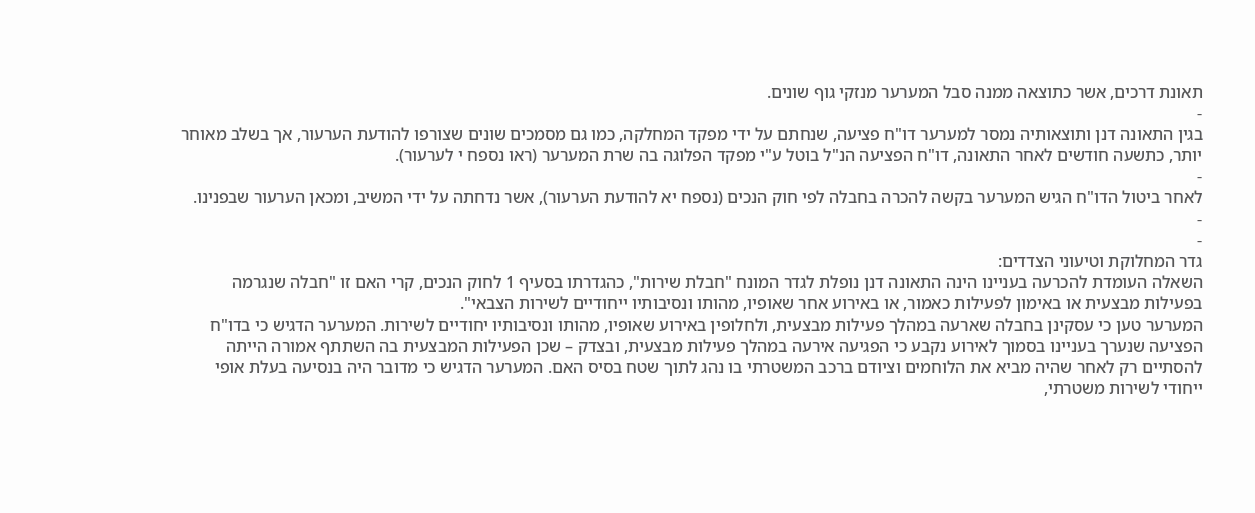תאונת דרכים, אשר כתוצאה ממנה סבל המערער מנזקי גוף שונים.
-
בגין התאונה דנן ותוצאותיה נמסר למערער דו"ח פציעה, שנחתם על ידי מפקד המחלקה, כמו גם מסמכים שונים שצורפו להודעת הערעור, אך בשלב מאוחר יותר, כתשעה חודשים לאחר התאונה, דו"ח הפציעה הנ"ל בוטל ע"י מפקד הפלוגה בה שרת המערער (ראו נספח י לערעור).
-
לאחר ביטול הדו"ח הגיש המערער בקשה להכרה בחבלה לפי חוק הנכים (נספח יא להודעת הערעור), אשר נדחתה על ידי המשיב, ומכאן הערעור שבפנינו.
-
-
גדר המחלוקת וטיעוני הצדדים:
השאלה העומדת להכרעה בעניינו הינה התאונה דנן נופלת לגדר המונח "חבלת שירות", כהגדרתו בסעיף 1 לחוק הנכים, קרי האם זו "חבלה שנגרמה בפעילות מבצעית או באימון לפעילות כאמור, או באירוע אחר שאופיו, מהותו ונסיבותיו ייחודיים לשירות הצבאי".
המערער טען כי עסקינן בחבלה שארעה במהלך פעילות מבצעית, ולחלופין באירוע שאופיו, מהותו ונסיבותיו יחודיים לשירות. המערער הדגיש כי בדו"ח הפציעה שנערך בעניינו בסמוך לאירוע נקבע כי הפגיעה אירעה במהלך פעילות מבצעית, ובצדק – שכן הפעילות המבצעית בה השתתף אמורה הייתה להסתיים רק לאחר שהיה מביא את הלוחמים וציודם ברכב המשטרתי בו נהג לתוך שטח בסיס האם. המערער הדגיש כי מדובר היה בנסיעה בעלת אופי ייחודי לשירות משטרתי,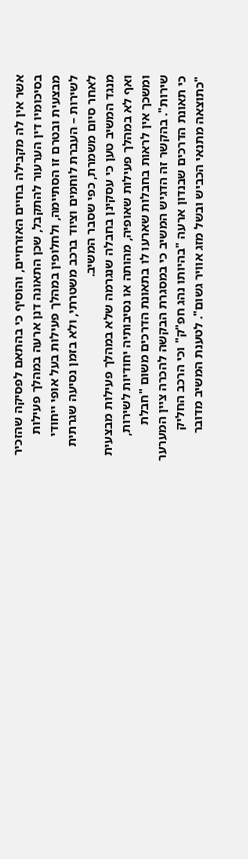אשר אין לה מקבילה בחיים האזרחיים, והוסיף כי בהתאם לפסיקה שהזכיר בסיכומיו דין הערעור להתקבל, שכן התאונה דנן ארעה במהלך פעילות מבצעית ובטרם זו הסתיימה, ולחלופין במהלך פעילות בעל אופי ייחודי לשירות – העברת לוחמים וציוד ברכב משטרתי, ולא בזמן נסיעה שגרתית לאחר סיום משמרת, כפי שסבר המשיב.
מנגד המשיב טען כי עסקינן בחבלה שנגרמה שלא במהלך פעילות מבצעית ואף לא במהלך פעילות שאופיה, מהותה או נסיבותיה יחודיות לשירות, ומשכך אין לראות בחבלות שארעו לו בתאונת הדרכים משום "חבלת שירות". בהקשר זה הדגיש המשיב כי במסגרת הבקשה להכרה ציין המערער כי תאונת הדרכים שבנדון ארעה "בהיותו נהג חפ"ק" וכי הרכב החליק "כתוצאה מתנאי הכביש ובשל מזג אוויר גשום". לטענת המשיב מדובר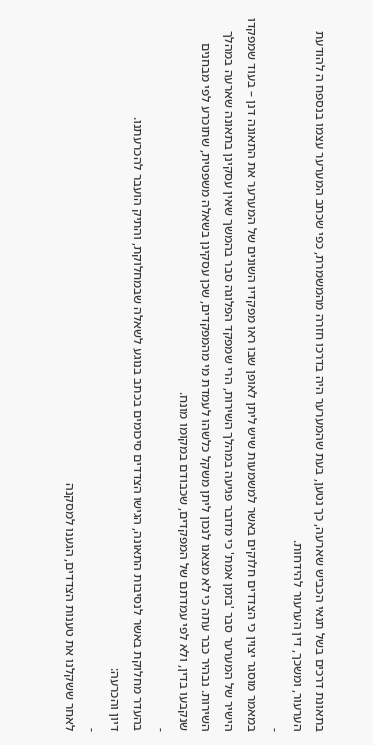בתאונת דרכים בשל תנאי הכביש שארעה, כך נטען, בעת שהמערער היה בדרכו חזרה מהמשמרת, כפי שכתב המערער עצמו בנספח ה להודעת הערעור, ומשכך, דין הערעור להידחות.
-
במאמר מוסגר יצוין כי הצדדים חלוקים באשר למשמעות שיש ליתן לאופן שבו ראו מפקדיו השונים של המערער את התאונה דנן – בעוד שמפקדו הישיר של המערער סבר 'בזמן אמת' כי מדובר פגיעה במהלך השירות, הרי שמפקד הפלוגה סבר בהמשך שאין עסקינן בתאונה שארעה במהלך השירות. נבהיר כבר עתה כי לא מצאנו לנכון ליתן משקל כלשהו לעמדת מי מהמפקדים, שכן עסקינן בשאלה משפטית, שתוכרע לפי מבחנים שנקבעו בדין, ולא לפי עמדתם של המפקדים, שכבודם במקומו מונח.
-
בהעדר מחלוקת באשר לנסיבות התאונה, הגישו הצדדים סיכומים בכתב בנוגע לשאלה שבמחלוקת, והתיק הועבר להכרעתנו.
דיון והכרעה:
-
לאחר ששקלנו את טענות הצדדים, הגענו למסקנה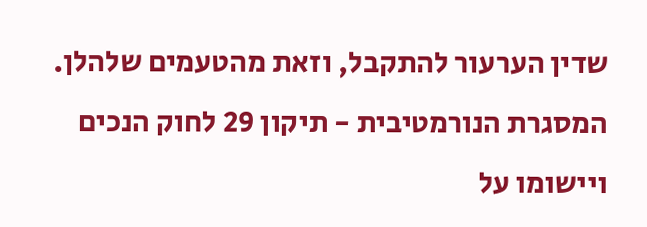שדין הערעור להתקבל, וזאת מהטעמים שלהלן.
המסגרת הנורמטיבית - תיקון 29 לחוק הנכים ויישומו על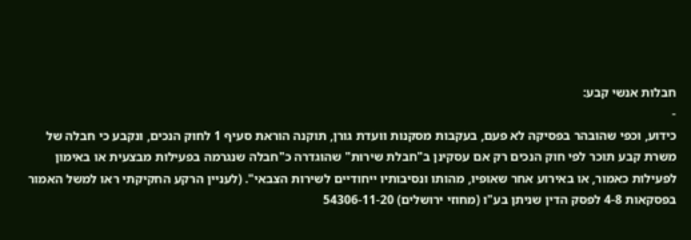חבלות אנשי קבע:
-
כידוע, וכפי שהובהר בפסיקה לא פעם, בעקבות מסקנות וועדת גורן, תוקנה הוראת סעיף 1 לחוק הנכים, ונקבע כי חבלה של משרת קבע תוכר לפי חוק הנכים רק אם עסקינן ב"חבלת שירות" שהוגדרה כ"חבלה שנגרמה בפעילות מבצעית או באימון לפעילות כאמור, או באירוע אחר שאופיו, מהותו ונסיבותיו ייחודיים לשירות הצבאי". (לעניין הרקע החקיקתי ראו למשל האמור בפסקאות 4-8 לפסק הדין שניתן בע"ו (מחוזי ירושלים) 54306-11-20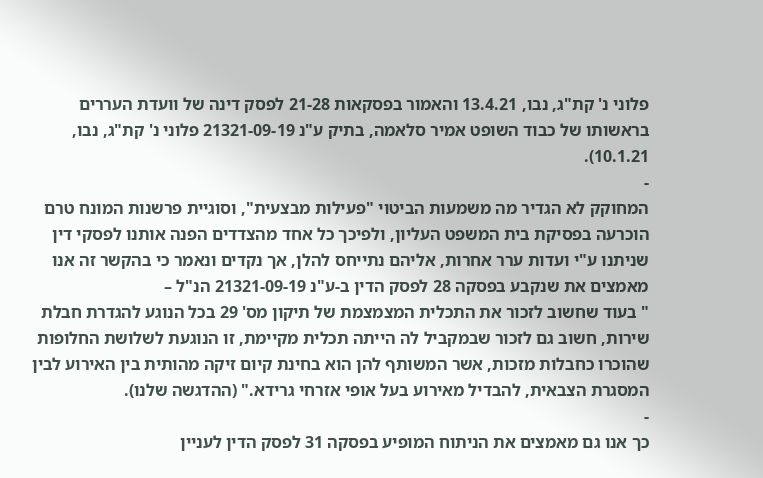פלוני נ' קת"ג, נבו, 13.4.21 והאמור בפסקאות 21-28 לפסק דינה של וועדת העררים בראשותו של כבוד השופט אמיר סלאמה, בתיק ע"נ 21321-09-19 פלוני נ' קת"ג, נבו, 10.1.21).
-
המחוקק לא הגדיר מה משמעות הביטוי "פעילות מבצעית", וסוגיית פרשנות המונח טרם הוכרעה בפסיקת בית המשפט העליון, ולפיכך כל אחד מהצדדים הפנה אותנו לפסקי דין שניתנו ע"י ועדות ערר אחרות, אליהם נתייחס להלן, אך נקדים ונאמר כי בהקשר זה אנו מאמצים את שנקבע בפסקה 28 לפסק הדין ב-ע"נ 21321-09-19 הנ"ל –
" בעוד שחשוב לזכור את התכלית המצמצמת של תיקון מס' 29 בכל הנוגע להגדרת חבלת שירות, חשוב גם לזכור שבמקביל לה הייתה תכלית מקיימת, זו הנוגעת לשלושת החלופות שהוכרו כחבלות מזכות, אשר המשותף להן הוא בחינת קיום זיקה מהותית בין האירוע לבין המסגרת הצבאית, להבדיל מאירוע בעל אופי אזרחי גרידא." (ההדגשה שלנו).
-
כך אנו גם מאמצים את הניתוח המופיע בפסקה 31 לפסק הדין לעניין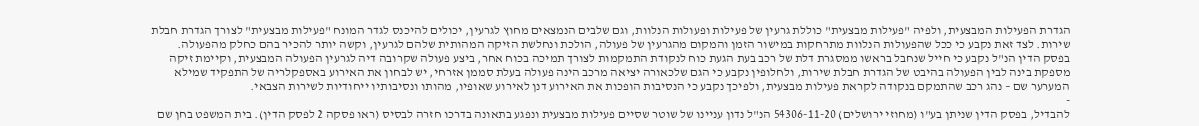הגדרת הפעילות המבצעית, ולפיה "פעילות מבצעית" כוללת גרעין של פעילות ופעולות הנלוות, וגם שלבים הנמצאים מחוץ לגרעין, יכולים להיכנס לגדר המונח "פעילות מבצעית" לצורך הגדרת חבלת שירות. לצד זאת נקבע כי ככל שהפעולות הנלוות מתרחקות במישור הזמן והמקום מהגרעין של פעולה, הולכת ונחלשת הזיקה המהותית שלהם לגרעין, וקשה יותר להכיר בהם כחלק מהפעולה.
בפסק הדין הנ"ל נקבע כי חייל שנחבל בראשו ממסגרת דלת של רכב בעת הגעת כוח לנקודת התמקמות לצורך תמיכה בכוח אחר, ביצע פעולה שקרובה דיה לגרעין הפעולה המבצעית, וקיימת זיקה מספקת בינה לבין הפעולה בהיבט של הגדרת חבלת שירות, ולחלופין נקבע כי הגם שלכאורה יציאה מרכב הינה פעולה בעלת סממן אזרחי, יש לבחון את האירוע באספקלריה של התפקיד שמילא המערער שם – נהג רכב שהתמקם בנקודה לקראת פעילות מבצעית, ולפיכך נקבע כי הנסיבות הופכות את האירוע דנן לאירוע שאופיו, מהותו ונסיבותיו ייחודיות לשירות הצבאי.
-
להבדיל, בפסק הדין שניתן בע"ו (מחוזי ירושלים) 54306-11-20 הנ"ל נדון עניינו של שוטר שסיים פעילות מבצעית ונפגע בתאונה בדרכו חזרה לבסיס (ראו פסקה 2 לפסק הדין). בית המשפט בחן שם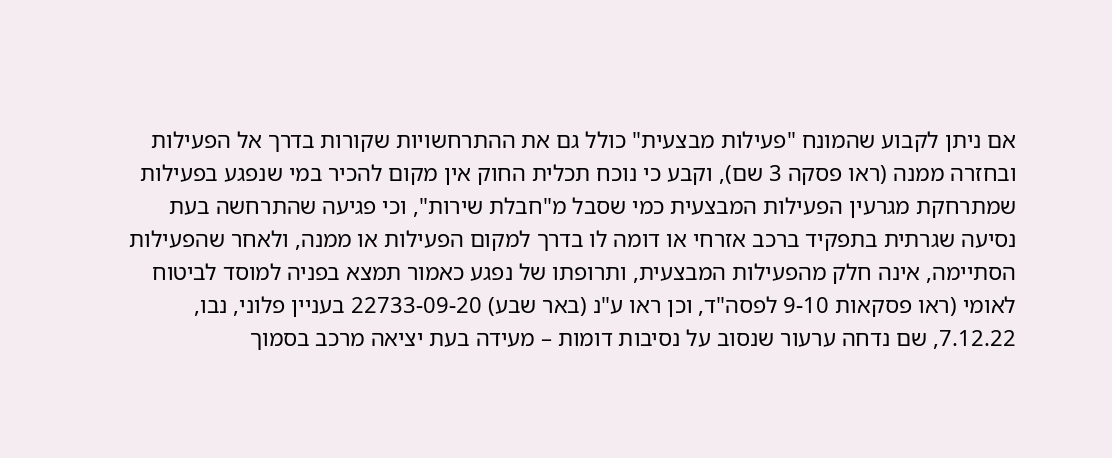אם ניתן לקבוע שהמונח "פעילות מבצעית" כולל גם את ההתרחשויות שקורות בדרך אל הפעילות ובחזרה ממנה (ראו פסקה 3 שם), וקבע כי נוכח תכלית החוק אין מקום להכיר במי שנפגע בפעילות שמתרחקת מגרעין הפעילות המבצעית כמי שסבל מ"חבלת שירות", וכי פגיעה שהתרחשה בעת נסיעה שגרתית בתפקיד ברכב אזרחי או דומה לו בדרך למקום הפעילות או ממנה, ולאחר שהפעילות הסתיימה, אינה חלק מהפעילות המבצעית, ותרופתו של נפגע כאמור תמצא בפניה למוסד לביטוח לאומי (ראו פסקאות 9-10 לפסה"ד, וכן ראו ע"נ (באר שבע) 22733-09-20 בעניין פלוני, נבו, 7.12.22, שם נדחה ערעור שנסוב על נסיבות דומות – מעידה בעת יציאה מרכב בסמוך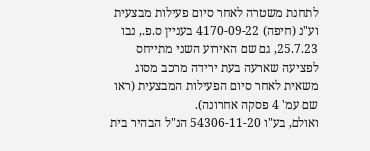לתחנת משטרה לאחר סיום פעילות מבצעית וע"נ (חיפה) 4170-09-22 בעניין ס.פ., נבו 25.7.23, גם שם האירוע השני מתייחס לפציעה שארעה בעת ירידה מרכב מסוג משאית לאחר סיום הפעילות המבצעית (ראו שם עמ' 4 פסקה אחרונה).
ואולם, בע"ו 54306-11-20 הנ"ל הבהיר בית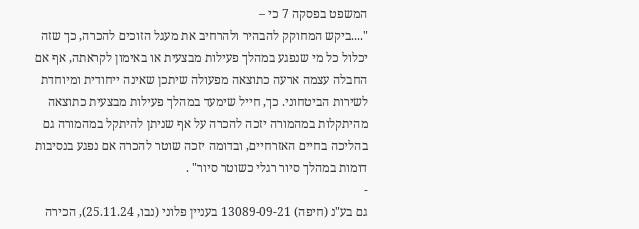המשפט בפסקה 7 כי –
"....ביקש המחוקק להבהיר ולהרחיב את מעגל הזוכים להכרה, כך שזה יכלול כל מי שנפגע במהלך פעילות מבצעית או באימון לקראתה, אף אם החבלה עצמה ארעה כתוצאה מפעולה שיתכן שאינה ייחודית ומיוחדת לשירות הביטחוני. כך, חייל שימעד במהלך פעילות מבצעית כתוצאה מהיתקלות במהמורה יזכה להכרה על אף שניתן להיתקל במהמורה גם בהליכה בחיים האזרחיים, ובדומה יזכה שוטר להכרה אם נפגע בנסיבות דומות במהלך סיור רגלי כשוטר סיור" .
-
גם בע"נ (חיפה) 13089-09-21 בעניין פלוני (נבו, 25.11.24), הכירה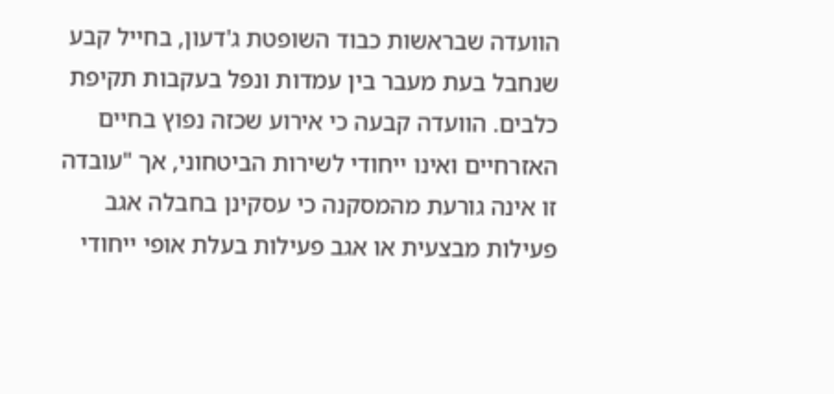הוועדה שבראשות כבוד השופטת ג'דעון, בחייל קבע שנחבל בעת מעבר בין עמדות ונפל בעקבות תקיפת כלבים. הוועדה קבעה כי אירוע שכזה נפוץ בחיים האזרחיים ואינו ייחודי לשירות הביטחוני, אך "עובדה זו אינה גורעת מהמסקנה כי עסקינן בחבלה אגב פעילות מבצעית או אגב פעילות בעלת אופי ייחודי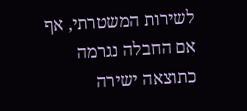לשירות המשטרתי, אף אם החבלה נגרמה כתוצאה ישירה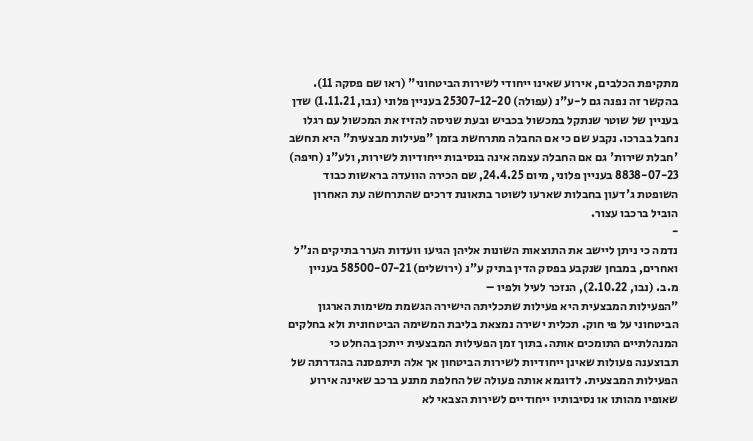מתקיפת הכלבים, אירוע שאינו ייחודי לשירות הביטחוני" (ראו שם פסקה 11).
בהקשר זה נפנה גם ל-ע"נ (עפולה) 25307-12-20 בעניין פלוני (נבו, 1.11.21) שדן בעניין של שוטר שנתקל במכשול בכביש ובעת שניסה להזיז את המכשול עם רגלו נחבל בברכו. נקבע שם כי אם החבלה מתרחשת בזמן "פעילות מבצעית" היא תחשב 'חבלת שירות' גם אם החבלה עצמה אינה בנסיבות ייחודיות לשירות, ולע"נ (חיפה) 8838-07-23 בעניין פלוני, מיום 24.4.25, שם הכירה הוועדה בראשות כבוד השופטת ג'דעון בחבלות שארעו לשוטר בתאונת דרכים שהתרחשה עת האחרון הוביל ברכבו עצור.
-
נדמה כי ניתן ליישב את התוצאות השונות אליהן הגיעו וועדות הערר בתיקים הנ"ל ואחרים, במבחן שנקבע בפסק הדין בתיק ע"נ (ירושלים) 58500-07-21 בעניין מ.ב. (נבו, 2.10.22), הנזכר לעיל ולפיו –
"הפעילות המבצעית היא פעילות שתכליתה הישירה הגשמת משימות הארגון הביטחוני על פי חוק. תכלית ישירה נמצאת בליבת המשימה הביטחונית ולא בחלקים המנהלתיים התומכים אותה. בתוך זמן הפעילות המבצעית ייתכן בהחלט כי תבוצענה פעולות שאינן ייחודיות לשירות הביטחון אך אלה תיתפסנה בהגדרתה של הפעילות המבצעית. לדוגמא אותה פעולה של החלפת מתנע ברכב שאינה אירוע שאופיו מהותו או נסיבותיו ייחודיים לשירות הצבאי לא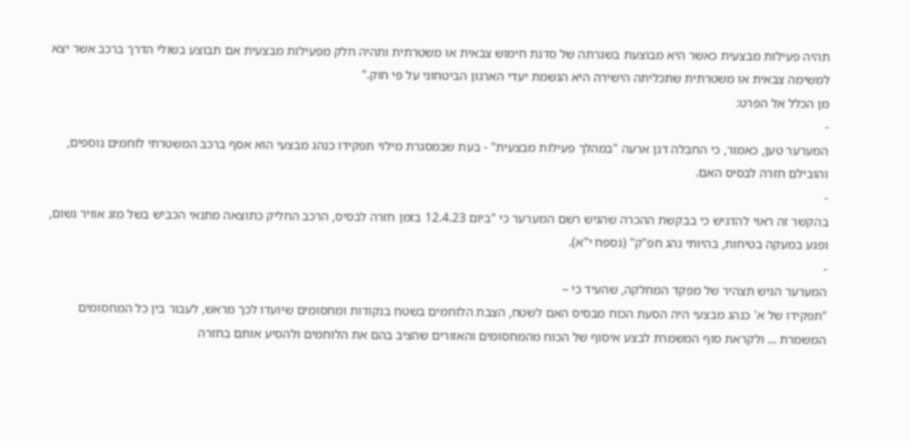תהיה פעילות מבצעית כאשר היא מבוצעת בשגרתה של סדנת חימוש צבאית או משטרתית ותהיה חלק מפעילות מבצעית אם תבוצע בשולי הדרך ברכב אשר יצא למשימה צבאית או משטרתית שתכליתה הישירה היא הגשמת יעדי הארגון הביטחוני על פי חוק."
מן הכלל אל הפרט:
-
המערער טען, כאמור, כי החבלה דנן ארעה "במהלך פעילות מבצעית" - בעת שבמסגרת מילוי תפקידו כנהג מבצעי הוא אסף ברכב המשטרתי לוחמים נוספים, והובילם חזרה לבסיס האם.
-
בהקשר זה ראוי להדגיש כי בבקשת ההכרה שהגיש רשם המערער כי "ביום 12.4.23 בזמן חזרה לבסיס, הרכב החליק כתוצאה מתנאי הכביש בשל מזג אוויר גשום, ופגע במעקה בטיחות, בהיותי נהג חפ"ק" (נספח י"א).
-
המערער הגיש תצהיר של מפקד המחלקה, שהעיד כי –
"תפקידו של א' כנהג מבצעי היה הסעת הכוח מבסיס האם לשטח, הצבת הלוחמים בשטח בנקודות ומחסומים שיועדו לכך מראש, לעבור בין כל המחסומים המשמרת ... ולקראת סוף המשמרת לבצע איסוף של הכוח מהמחסומים והאזורים שהציב בהם את הלוחמים ולהסיע אותם בחזרה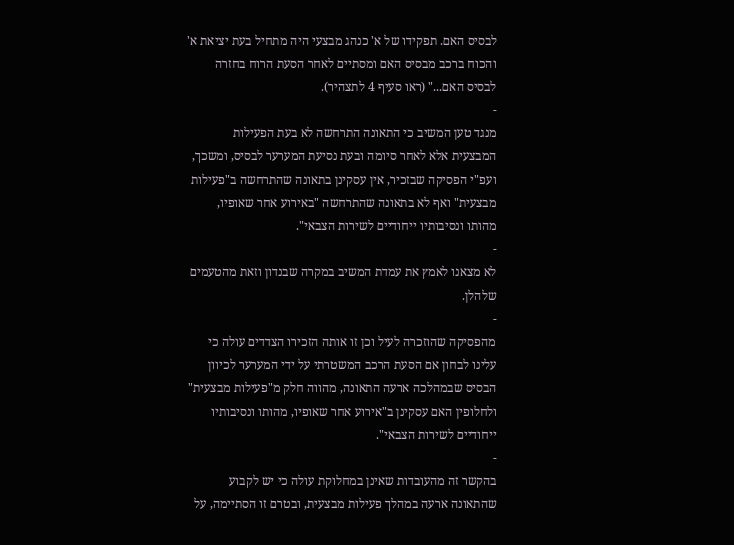לבסיס האם. תפקידו של א' כנהג מבצעי היה מתחיל בעת יציאת א' והכוח ברכב מבסיס האם ומסתיים לאחר הסעת הרוח בחזרה לבסיס האם..." (ראו סעיף 4 לתצהיר).
-
מנגד טען המשיב כי התאונה התרחשה לא בעת הפעילות המבצעית אלא לאחר סיומה ובעת נסיעת המערער לבסיס, ומשכך, ועפ"י הפסיקה שבזכיר, אין עסקינן בתאונה שהתרחשה ב"פעילות מבצעית" ואף לא בתאונה שהתרחשה "באירוע אחר שאופיו, מהותו ונסיבותיו ייחודיים לשירות הצבאי".
-
לא מצאנו לאמץ את עמדת המשיב במקרה שבנדון וזאת מהטעמים שלהלן.
-
מהפסיקה שהוזכרה לעיל וכן זו אותה הזכירו הצדדים עולה כי עלינו לבחון אם הסעת הרכב המשטרתי על ידי המערער לכיוון הבסיס שבמהלכה ארעה התאונה, מהווה חלק מ"פעילות מבצעית" ולחלופין האם עסקינן ב"אירוע אחר שאופיו, מהותו ונסיבותיו ייחודיים לשירות הצבאי".
-
בהקשר זה מהעובדות שאינן במחלוקת עולה כי יש לקבוע שהתאונה ארעה במהלך פעילות מבצעית, ובטרם זו הסתיימה, על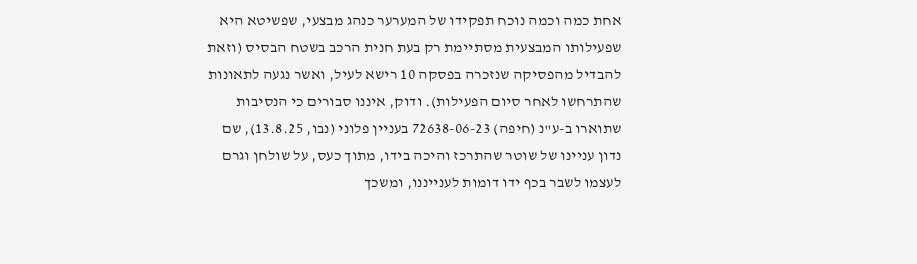אחת כמה וכמה נוכח תפקידו של המערער כנהג מבצעי, שפשיטא היא שפעילותו המבצעית מסתיימת רק בעת חנית הרכב בשטח הבסיס (וזאת להבדיל מהפסיקה שנזכרה בפסקה 10 רישא לעיל, ואשר נגעה לתאונות שהתרחשו לאחר סיום הפעילות). ודוק, איננו סבורים כי הנסיבות שתוארו ב-ע"נ (חיפה) 72638-06-23 בעניין פלוני (נבו, 13.8.25), שם נדון עניינו של שוטר שהתרכז והיכה בידו, מתוך כעס, על שולחן וגרם לעצמו לשבר בכף ידו דומות לענייננו, ומשכך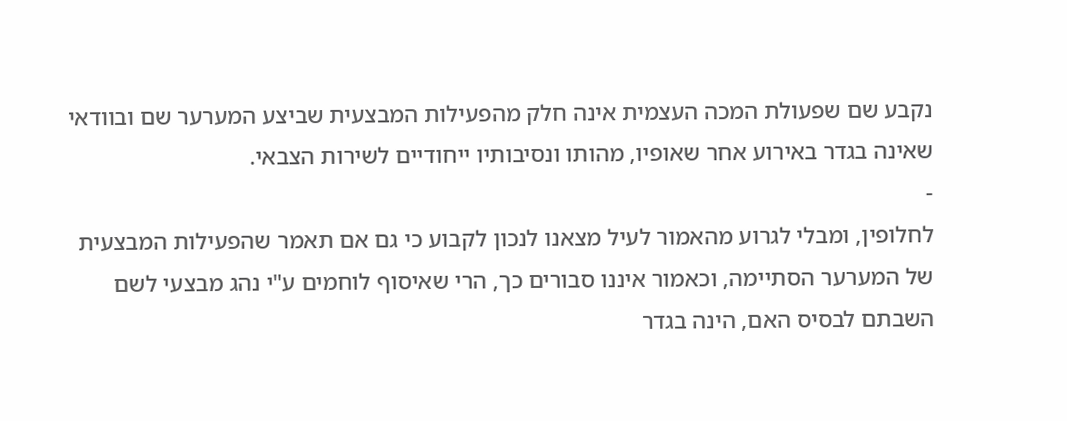נקבע שם שפעולת המכה העצמית אינה חלק מהפעילות המבצעית שביצע המערער שם ובוודאי שאינה בגדר באירוע אחר שאופיו, מהותו ונסיבותיו ייחודיים לשירות הצבאי.
-
לחלופין, ומבלי לגרוע מהאמור לעיל מצאנו לנכון לקבוע כי גם אם תאמר שהפעילות המבצעית של המערער הסתיימה, וכאמור איננו סבורים כך, הרי שאיסוף לוחמים ע"י נהג מבצעי לשם השבתם לבסיס האם, הינה בגדר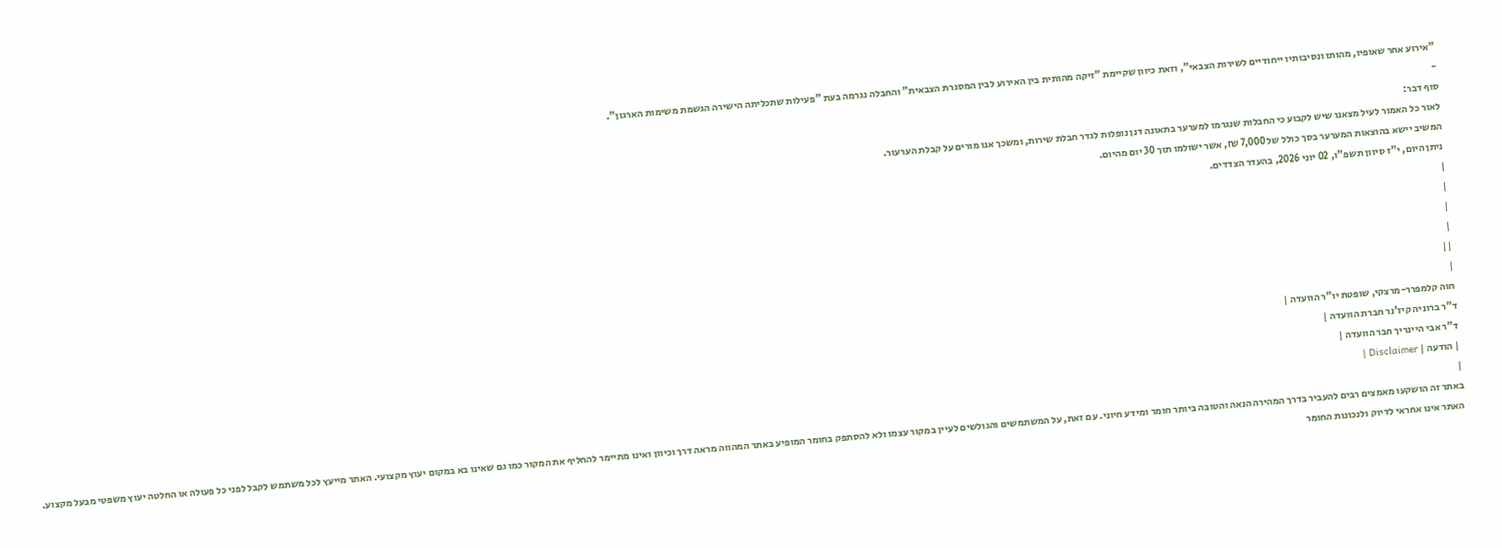"אירוע אחר שאופיו, מהותו ונסיבותיו ייחודיים לשירות הצבאי", וזאת כיוון שקיימת "זיקה מהותית בין האירוע לבין המסגרת הצבאית" והחבלה נגרמה בעת "פעילות שתכליתה הישירה הגשמת משימות הארגון".
-
סוף דבר:
לאור כל האמור לעיל מצאנו שיש לקבוע כי החבלות שנגרמו למערער בתאונה דנן נופלות לגדר חבלת שירות, ומשכך אנו מורים על קבלת הערעור.
המשיב יישא בהוצאות המערער בסך כולל של 7,000 ₪, אשר ישולמו תוך 30 יום מהיום.
ניתן היום, י"ז סיוון תשפ"ו, 02 יוני 2026, בהעדר הצדדים.
|
|
|
|
||
|
חוה קלמפרר-מרצקי, שופטת יו"ר הוועדה |
ד"ר ברוניה קיז'נר חברת הוועדה |
ד"ר אבי היינריך חבר הוועדה |
| הודעה | Disclaimer |
|
באתר זה הושקעו מאמצים רבים להעביר בדרך המהירה הנאה והטובה ביותר חומר ומידע חיוני. עם זאת, על המשתמשים והגולשים לעיין במקור עצמו ולא להסתפק בחומר המופיע באתר המהווה מראה דרך וכיוון ואינו מתיימר להחליף את המקור כמו גם שאינו בא במקום יעוץ מקצועי. האתר מייעץ לכל משתמש לקבל לפני כל פעולה או החלטה יעוץ משפטי מבעל מקצוע. האתר אינו אחראי לדיוק ולנכונות החומר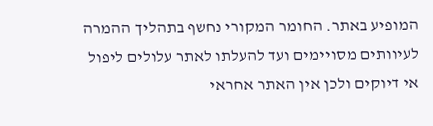המופיע באתר. החומר המקורי נחשף בתהליך ההמרה לעיוותים מסויימים ועד להעלתו לאתר עלולים ליפול אי דיוקים ולכן אין האתר אחראי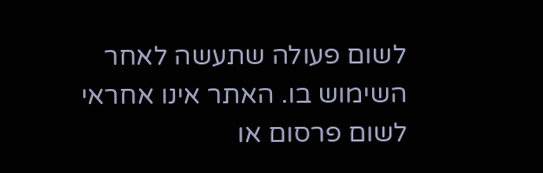לשום פעולה שתעשה לאחר השימוש בו. האתר אינו אחראי לשום פרסום או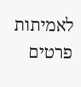לאמיתות פרטים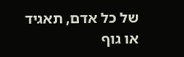של כל אדם, תאגיד או גוף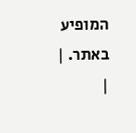המופיע באתר. |
|